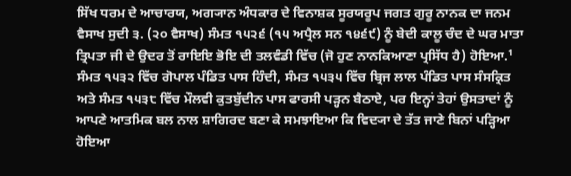ਸਿੱਖ ਧਰਮ ਦੇ ਆਚਾਰਯ, ਅਗ੍ਯਾਨ ਅੰਧਕਾਰ ਦੇ ਵਿਨਾਸ਼ਕ ਸੂਰਯਰੂਪ ਜਗਤ ਗੁਰੂ ਨਾਨਕ ਦਾ ਜਨਮ ਵੈਸਾਖ ਸੁਦੀ ੩. (੨੦ ਵੈਸਾਖ) ਸੰਮਤ ੧੫੨੬ (੧੫ ਅਪ੍ਰੈਲ ਸਨ ੧੪੬੯) ਨੂੰ ਬੇਦੀ ਕਾਲੂ ਚੰਦ ਦੇ ਘਰ ਮਾਤਾ ਤ੍ਰਿਪਤਾ ਜੀ ਦੇ ਉਦਰ ਤੋਂ ਰਾਇਇ ਭੋਇ ਦੀ ਤਲਵੰਡੀ ਵਿੱਚ (ਜੋ ਹੁਣ ਨਾਨਕਿਆਣਾ ਪ੍ਰਸਿੱਧ ਹੈ) ਹੋਇਆ.¹ ਸੰਮਤ ੧੫੩੨ ਵਿੱਚ ਗੋਪਾਲ ਪੰਡਿਤ ਪਾਸ ਹਿੰਦੀ, ਸੰਮਤ ੧੫੩੫ ਵਿੱਚ ਬ੍ਰਿਜ ਲਾਲ ਪੰਡਿਤ ਪਾਸ ਸੰਸਕ੍ਰਿਤ ਅਤੇ ਸੰਮਤ ੧੫੩੮ ਵਿੱਚ ਮੌਲਵੀ ਕੁਤਬੁੱਦੀਨ ਪਾਸ ਫਾਰਸੀ ਪੜ੍ਹਨ ਬੈਠਾਏ, ਪਰ ਇਨ੍ਹਾਂ ਤੇਹਾਂ ਉਸਤਾਦਾਂ ਨੂੰ ਆਪਣੇ ਆਤਮਿਕ ਬਲ ਨਾਲ ਸ਼ਾਗਿਰਦ ਬਣਾ ਕੇ ਸਮਝਾਇਆ ਕਿ ਵਿਦ੍ਯਾ ਦੇ ਤੱਤ ਜਾਣੇ ਬਿਨਾਂ ਪੜ੍ਹਿਆ ਹੋਇਆ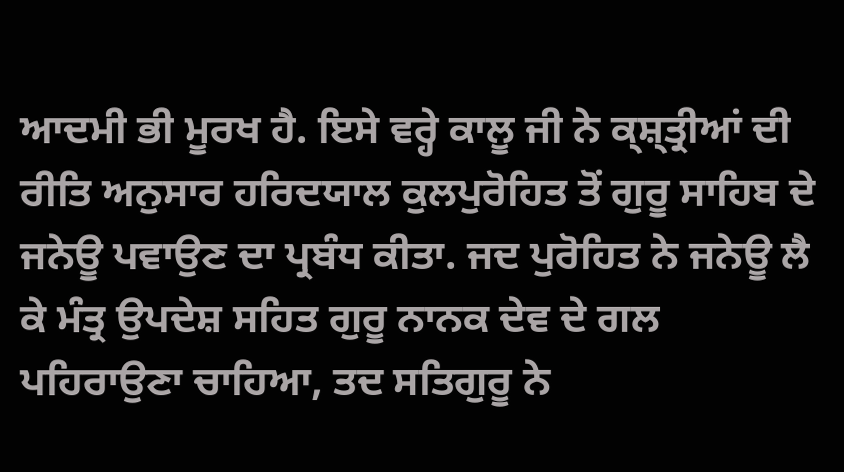ਆਦਮੀ ਭੀ ਮੂਰਖ ਹੈ. ਇਸੇ ਵਰ੍ਹੇ ਕਾਲੂ ਜੀ ਨੇ ਕ੍ਸ਼੍ਤ੍ਰੀਆਂ ਦੀ ਰੀਤਿ ਅਨੁਸਾਰ ਹਰਿਦਯਾਲ ਕੁਲਪੁਰੋਹਿਤ ਤੋਂ ਗੁਰੂ ਸਾਹਿਬ ਦੇ ਜਨੇਊ ਪਵਾਉਣ ਦਾ ਪ੍ਰਬੰਧ ਕੀਤਾ. ਜਦ ਪੁਰੋਹਿਤ ਨੇ ਜਨੇਊ ਲੈ ਕੇ ਮੰਤ੍ਰ ਉਪਦੇਸ਼ ਸਹਿਤ ਗੁਰੂ ਨਾਨਕ ਦੇਵ ਦੇ ਗਲ ਪਹਿਰਾਉਣਾ ਚਾਹਿਆ, ਤਦ ਸਤਿਗੁਰੂ ਨੇ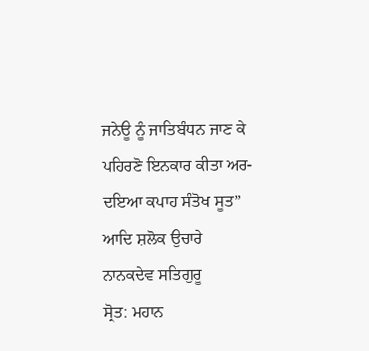ਜਨੇਊ ਨੂੰ ਜਾਤਿਬੰਧਨ ਜਾਣ ਕੇ ਪਹਿਰਣੋ ਇਨਕਾਰ ਕੀਤਾ ਅਰ- ਦਇਆ ਕਪਾਹ ਸੰਤੋਖ ਸੂਤ” ਆਦਿ ਸ਼ਲੋਕ ਉਚਾਰੇ
ਨਾਨਕਦੇਵ ਸਤਿਗੁਰੂ
ਸ੍ਰੋਤ: ਮਹਾਨ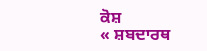ਕੋਸ਼
« ਸ਼ਬਦਾਰਥ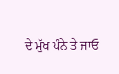ਦੇ ਮੁੱਖ ਪੰਨੇ ਤੇ ਜਾਓ